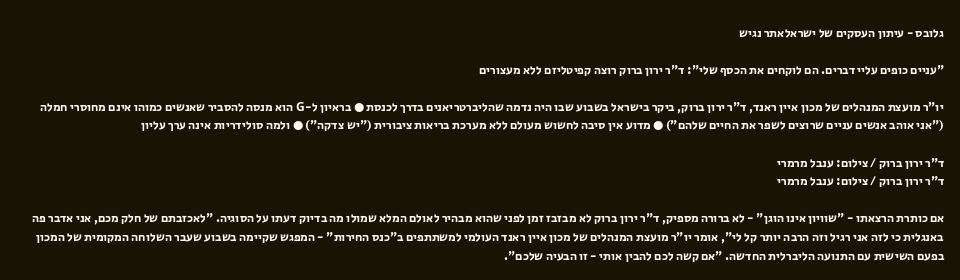גלובס - עיתון העסקים של ישראלאתר נגיש

"עניים כופים עליי דברים. הם לוקחים את הכסף שלי": ד"ר ירון ברוק רוצה קפיטליזם ללא מעצורים

יו"ר מועצת המנהלים של מכון איין ראנד, ד"ר ירון ברוק, ביקר בישראל בשבוע שבו היה נדמה שהליברטריאנים בדרך לכנסת ● בראיון ל-G הוא מנסה להסביר שאנשים כמוהו אינם מחוסרי חמלה ("אני אוהב אנשים עניים שרוצים לשפר את החיים שלהם") ● מדוע אין סיבה לחשוש מעולם ללא מערכת בריאות ציבורית ("יש צדקה") ● ולמה סולידריות אינה ערך עליון

ד"ר ירון ברוק / צילום: ענבל מרמרי
ד"ר ירון ברוק / צילום: ענבל מרמרי

אם כותרת הרצאתו - "שוויון אינו הוגן" - לא ברורה מספיק, ד"ר ירון ברוק לא מבזבז זמן לפני שהוא מבהיר לאולם המלא שמולו מה בדיוק דעתו על הסוגיה. "לאכזבתם של חלק מכם, אני אדבר פה באנגלית כי לזה אני רגיל וזה הרבה יותר קל לי", אומר יו"ר מועצת המנהלים של מכון איין ראנד העולמי למשתתפים ב"כנס החירות" - המפגש שקיימה בשבוע שעבר השלוחה המקומית של המכון בפעם השישית עם התנועה הליברלית החדשה. "אם קשה לכם להבין אותי - זו הבעיה שלכם".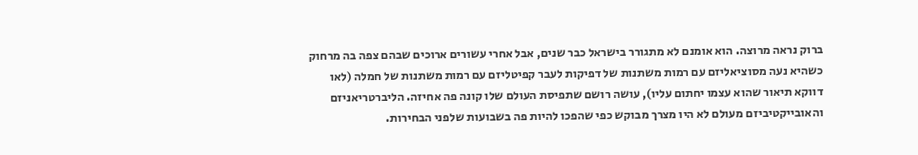ברוק נראה מרוצה. הוא אומנם לא מתגורר בישראל כבר שנים, אבל אחרי עשורים ארוכים שבהם צפה בה מרחוק כשהיא נעה מסוציאליזם עם רמות משתנות של דפיקות לעבר קפיטליזם עם רמות משתנות של חמלה (לאו דווקא תיאור שהוא עצמו יחתום עליו), עושה רושם שתפיסת העולם שלו קונה פה אחיזה. הליברטריאניזם והאובייקטיביזם מעולם לא היו מצרך מבוקש כפי שהפכו להיות פה בשבועות שלפני הבחירות.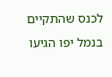לכנס שהתקיים בנמל יפו הגיעו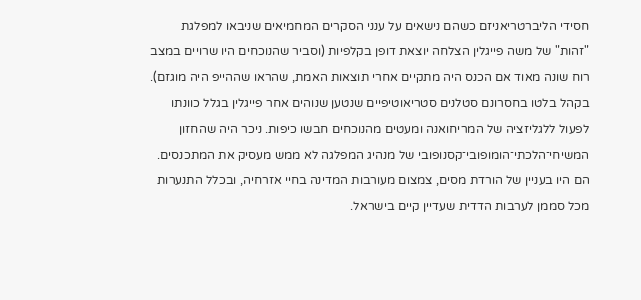חסידי הליברטריאניזם כשהם נישאים על ענני הסקרים המחמיאים שניבאו למפלגת "זהות" של משה פייגלין הצלחה יוצאת דופן בקלפיות (וסביר שהנוכחים היו שרויים במצב רוח שונה מאוד אם הכנס היה מתקיים אחרי תוצאות האמת, שהראו שההייפ היה מוגזם). בקהל בלטו בחסרונם סטלנים סטריאוטיפיים שנטען שנוהים אחר פייגלין בגלל כוונתו לפעול ללגליזציה של המריחואנה ומעטים מהנוכחים חבשו כיפות. ניכר היה שהחזון המשיחי־הלכתי־הומופובי־קסנופובי של מנהיג המפלגה לא ממש מעסיק את המתכנסים. הם היו בעניין של הורדת מסים, צמצום מעורבות המדינה בחיי אזרחיה, ובכלל התנערות מכל סממן לערבות הדדית שעדיין קיים בישראל.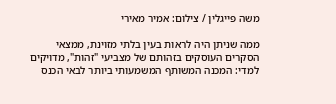משה פייגלין / צילום: אמיר מאירי

ממה שניתן היה לראות בעין בלתי מזוינת, ממצאי הסקרים העוסקים בזהותם של מצביעי "זהות", מדויקים למדי: המכנה המשותף המשמעותי ביותר לבאי הכנס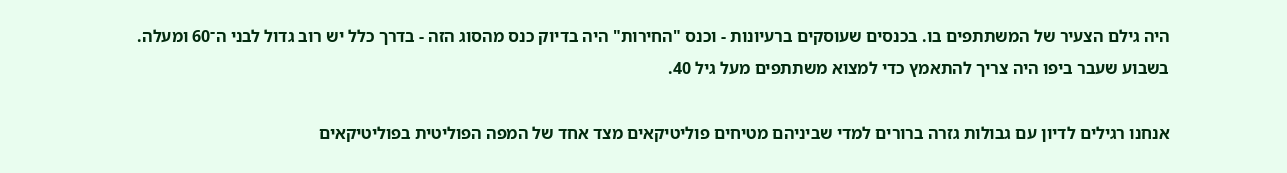היה גילם הצעיר של המשתתפים בו. בכנסים שעוסקים ברעיונות - וכנס "החירות" היה בדיוק כנס מהסוג הזה - בדרך כלל יש רוב גדול לבני ה־60 ומעלה. בשבוע שעבר ביפו היה צריך להתאמץ כדי למצוא משתתפים מעל גיל 40.

אנחנו רגילים לדיון עם גבולות גזרה ברורים למדי שביניהם מטיחים פוליטיקאים מצד אחד של המפה הפוליטית בפוליטיקאים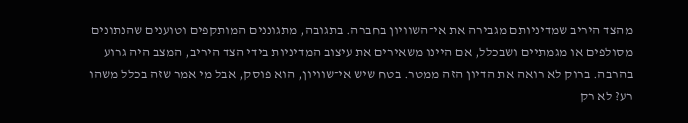מהצד היריב שמדיניותם מגבירה את אי־השוויון בחברה. בתגובה, מתגוננים המותקפים וטוענים שהנתונים מסולפים או מגמתיים ושבכלל, אם היינו משאירים את עיצוב המדיניות בידי הצד היריב, המצב היה גרוע בהרבה. ברוק לא רואה את הדיון הזה ממטר. בטח שיש אי־שוויון, הוא פוסק, אבל מי אמר שזה בכלל משהו רע? לא רק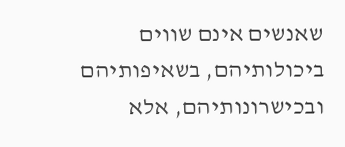שאנשים אינם שווים ביכולותיהם, בשאיפותיהם ובכישרונותיהם, אלא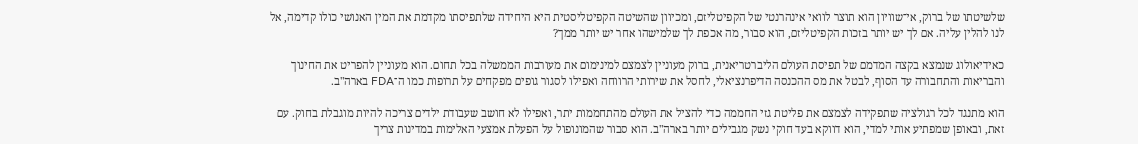שלשיטתו של ברוק, אי־שוויון הוא תוצר לוואי אינהרנטי של הקפיטליזם, ומכיוון שהשיטה הקפיטליסטית היא היחידה שלתפיסתו מקדמת את המין האנושי כולו קדימה, אל לנו להלין עליה. אם לך יש יותר בזכות הקפיטליזם, הוא סבור, מה אכפת לך שלמישהו אחר יש יותר ממך?

כאידיאולוג שנמצא בקצה המדמם של תפיסת העולם הליברטריאנית, ברוק מעוניין לצמצם למינימום את מעורבות הממשלה בכל תחום. הוא מעוניין להפריט את החינוך והבריאות והתחבורה עד הסוף, לבטל את מס ההכנסה הדיפרנציאלי, לחסל את שירותי הרווחה ואפילו לסגור גופים מפקחים על תרופות כמו ה־FDA בארה"ב.

הוא מתנגד לכל רגולציה שתפקידה לצמצם את פליטת גזי החממה כדי להציל את העולם מהתחממות יתר, ואפילו לא חושב שעבודת ילדים צריכה להיות מוגבלת בחוק. עם זאת, ובאופן שמפתיע אותי למדי, הוא דווקא בעד חוקי נשק מגבילים יותר בארה"ב. הוא סבור שהמונופול על הפעלת אמצעי האלימות במדינות צריך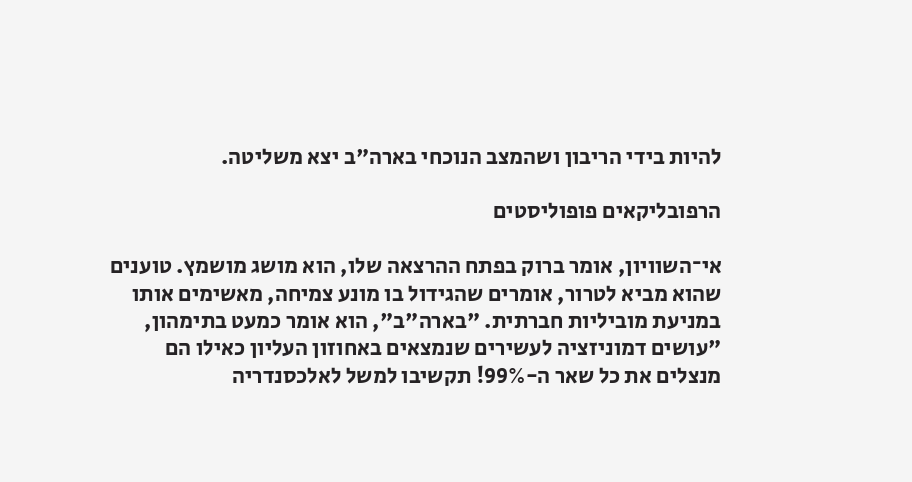להיות בידי הריבון ושהמצב הנוכחי בארה"ב יצא משליטה.

הרפובליקאים פופוליסטים

אי־השוויון, אומר ברוק בפתח ההרצאה שלו, הוא מושג מושמץ. טוענים שהוא מביא לטרור, אומרים שהגידול בו מונע צמיחה, מאשימים אותו במניעת מוביליות חברתית. "בארה"ב", הוא אומר כמעט בתימהון, "עושים דמוניזציה לעשירים שנמצאים באחוזון העליון כאילו הם מנצלים את כל שאר ה-99%! תקשיבו למשל לאלכסנדריה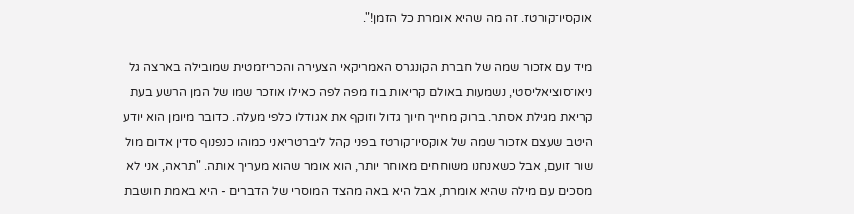אוקסיו־קורטז. זה מה שהיא אומרת כל הזמן!".

מיד עם אזכור שמה של חברת הקונגרס האמריקאי הצעירה והכריזמטית שמובילה בארצה גל ניאו־סוציאליסטי, נשמעות באולם קריאות בוז מפה לפה כאילו אוזכר שמו של המן הרשע בעת קריאת מגילת אסתר. ברוק מחייך חיוך גדול וזוקף את אגודלו כלפי מעלה. כדובר מיומן הוא יודע היטב שעצם אזכור שמה של אוקסיו־קורטז בפני קהל ליברטריאני כמוהו כנפנוף סדין אדום מול שור זועם, אבל כשאנחנו משוחחים מאוחר יותר, הוא אומר שהוא מעריך אותה. "תראה, אני לא מסכים עם מילה שהיא אומרת, אבל היא באה מהצד המוסרי של הדברים - היא באמת חושבת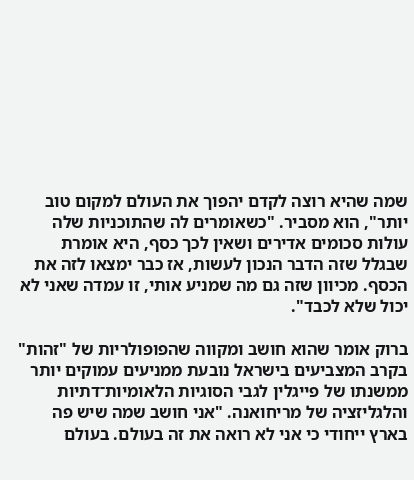שמה שהיא רוצה לקדם יהפוך את העולם למקום טוב יותר", הוא מסביר. "כשאומרים לה שהתוכניות שלה עולות סכומים אדירים ושאין לכך כסף, היא אומרת שבגלל שזה הדבר הנכון לעשות, אז כבר ימצאו לזה את הכסף. מכיוון שזה גם מה שמניע אותי, זו עמדה שאני לא יכול שלא לכבד".

ברוק אומר שהוא חושב ומקווה שהפופולריות של "זהות" בקרב המצביעים בישראל נובעת ממניעים עמוקים יותר ממשנתו של פייגלין לגבי הסוגיות הלאומיות־דתיות והלגליזציה של מריחואנה. "אני חושב שמה שיש פה בארץ ייחודי כי אני לא רואה את זה בעולם. בעולם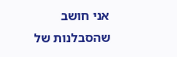אני חושב שהסבלנות של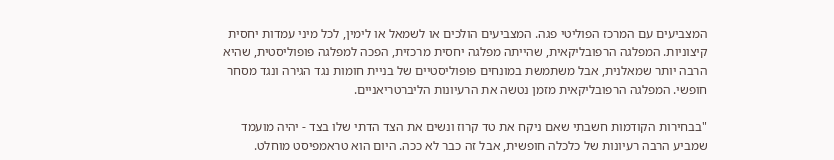המצביעים עם המרכז הפוליטי פגה. המצביעים הולכים או לשמאל או לימין, לכל מיני עמדות יחסית קיצוניות. המפלגה הרפובליקאית, שהייתה מפלגה יחסית מרכזית, הפכה למפלגה פופוליסטית, שהיא הרבה יותר שמאלנית, אבל משתמשת במונחים פופוליסטיים של בניית חומות נגד הגירה ונגד מסחר חופשי. המפלגה הרפובליקאית מזמן נטשה את הרעיונות הליברטריאניים.

"בבחירות הקודמות חשבתי שאם ניקח את טד קרוז ונשים את הצד הדתי שלו בצד - יהיה מועמד שמביע הרבה רעיונות של כלכלה חופשית, אבל זה כבר לא ככה. היום הוא טראמפיסט מוחלט.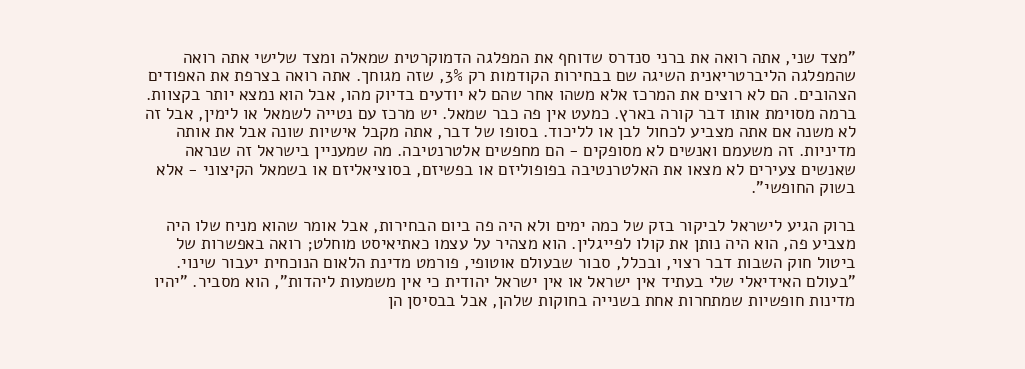"מצד שני, אתה רואה את ברני סנדרס שדוחף את המפלגה הדמוקרטית שמאלה ומצד שלישי אתה רואה שהמפלגה הליברטריאנית השיגה שם בבחירות הקודמות רק 3%, שזה מגוחך. אתה רואה בצרפת את האפודים הצהובים. הם לא רוצים את המרכז אלא משהו אחר שהם לא יודעים בדיוק מהו, אבל הוא נמצא יותר בקצוות. ברמה מסוימת אותו דבר קורה בארץ. כמעט אין פה כבר שמאל. יש מרכז עם נטייה לשמאל או לימין, אבל זה לא משנה אם אתה מצביע לכחול לבן או לליכוד. בסופו של דבר, אתה מקבל אישיות שונה אבל את אותה מדיניות. זה משעמם ואנשים לא מסופקים - הם מחפשים אלטרנטיבה. מה שמעניין בישראל זה שנראה שאנשים צעירים לא מצאו את האלטרנטיבה בפופוליזם או בפשיזם, בסוציאליזם או בשמאל הקיצוני - אלא בשוק החופשי".

ברוק הגיע לישראל לביקור בזק של כמה ימים ולא היה פה ביום הבחירות, אבל אומר שהוא מניח שלו היה מצביע פה, הוא היה נותן את קולו לפייגלין. הוא מצהיר על עצמו כאתיאיסט מוחלט; רואה באפשרות של ביטול חוק השבות דבר רצוי, ובכלל, סבור שבעולם אוטופי, פורמט מדינת הלאום הנוכחית יעבור שינוי. "בעולם האידיאלי שלי בעתיד אין ישראל או אין ישראל יהודית כי אין משמעות ליהדות", הוא מסביר. "יהיו מדינות חופשיות שמתחרות אחת בשנייה בחוקות שלהן, אבל בבסיסן הן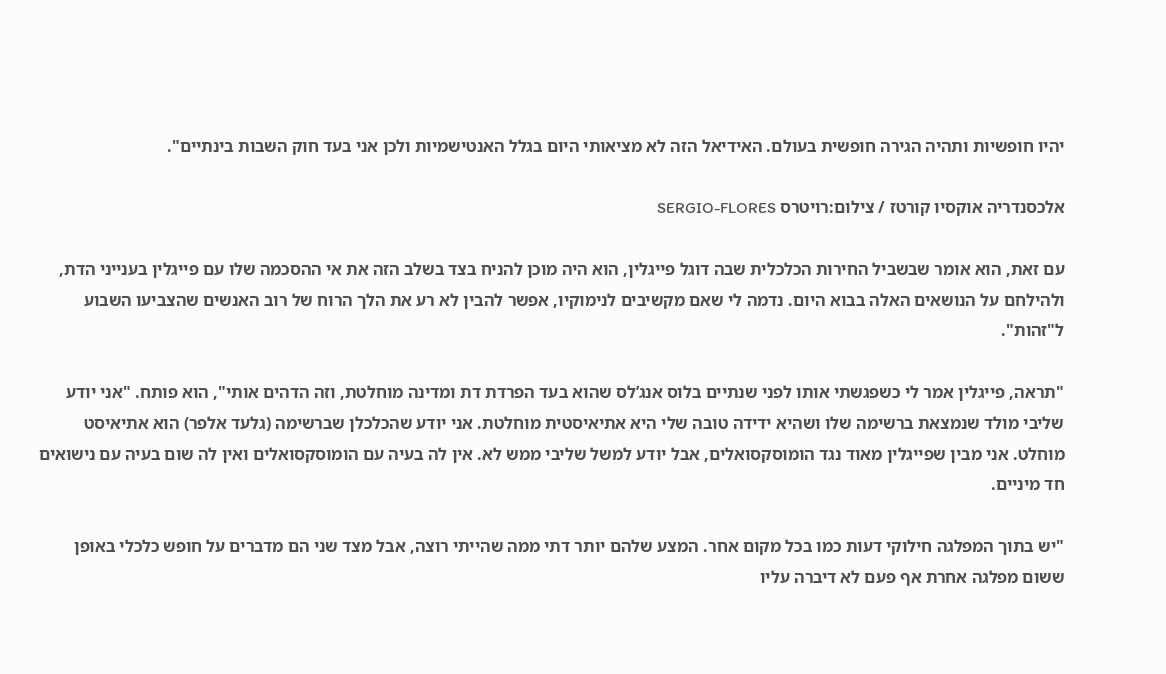יהיו חופשיות ותהיה הגירה חופשית בעולם. האידיאל הזה לא מציאותי היום בגלל האנטישמיות ולכן אני בעד חוק השבות בינתיים".

אלכסנדריה אוקסיו קורטז / צילום:רויטרס SERGIO-FLORES

עם זאת, הוא אומר שבשביל החירות הכלכלית שבה דוגל פייגלין, הוא היה מוכן להניח בצד בשלב הזה את אי ההסכמה שלו עם פייגלין בענייני הדת, ולהילחם על הנושאים האלה בבוא היום. נדמה לי שאם מקשיבים לנימוקיו, אפשר להבין לא רע את הלך הרוח של רוב האנשים שהצביעו השבוע ל"זהות".

"תראה, פייגלין אמר לי כשפגשתי אותו לפני שנתיים בלוס אנג’לס שהוא בעד הפרדת דת ומדינה מוחלטת, וזה הדהים אותי", הוא פותח. "אני יודע שליבי מולד שנמצאת ברשימה שלו ושהיא ידידה טובה שלי היא אתיאיסטית מוחלטת. אני יודע שהכלכלן שברשימה (גלעד אלפר) הוא אתיאיסט מוחלט. אני מבין שפייגלין מאוד נגד הומוסקסואלים, אבל יודע למשל שליבי ממש לא. אין לה בעיה עם הומוסקסואלים ואין לה שום בעיה עם נישואים חד מיניים.

"יש בתוך המפלגה חילוקי דעות כמו בכל מקום אחר. המצע שלהם יותר דתי ממה שהייתי רוצה, אבל מצד שני הם מדברים על חופש כלכלי באופן ששום מפלגה אחרת אף פעם לא דיברה עליו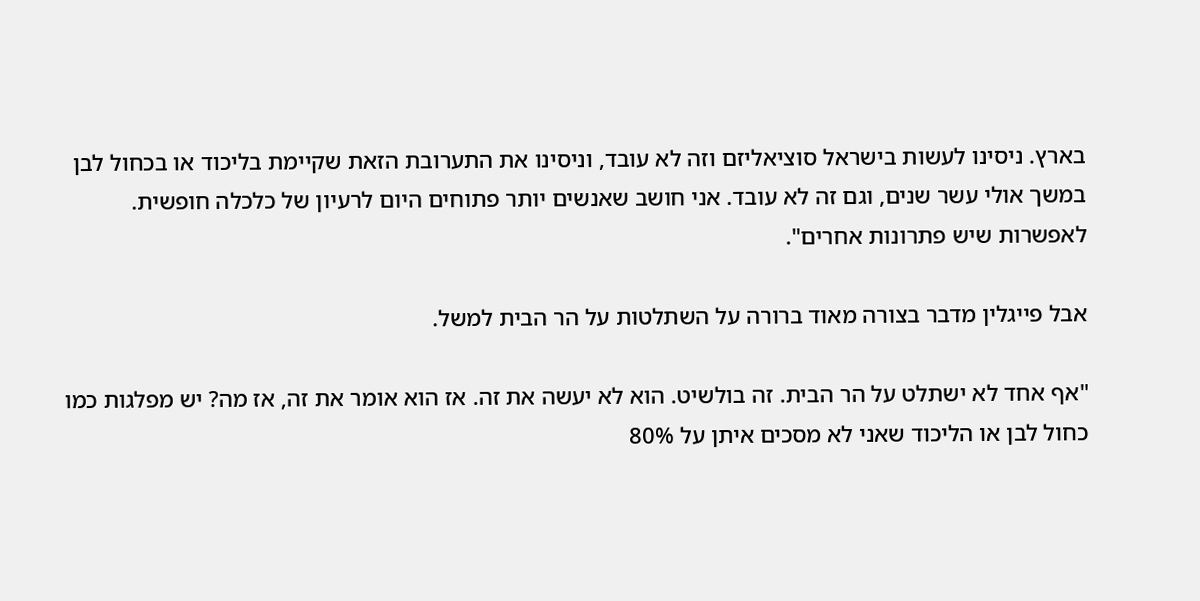בארץ. ניסינו לעשות בישראל סוציאליזם וזה לא עובד, וניסינו את התערובת הזאת שקיימת בליכוד או בכחול לבן במשך אולי עשר שנים, וגם זה לא עובד. אני חושב שאנשים יותר פתוחים היום לרעיון של כלכלה חופשית. לאפשרות שיש פתרונות אחרים".

אבל פייגלין מדבר בצורה מאוד ברורה על השתלטות על הר הבית למשל.

"אף אחד לא ישתלט על הר הבית. זה בולשיט. הוא לא יעשה את זה. אז הוא אומר את זה, אז מה? יש מפלגות כמו כחול לבן או הליכוד שאני לא מסכים איתן על 80%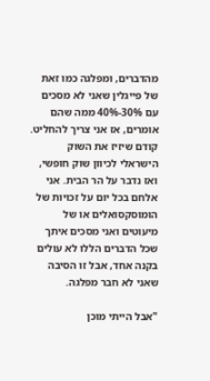מהדברים, ומפלגה כמו זאת של פייגלין שאני לא מסכים עם 30%-40% ממה שהם אומרים, אז אני צריך להחליט. קודם שיזיז את השוק הישראלי לכיוון שוק חופשי, ואז נדבר על הר הבית. אני אלחם בכל יום על זכויות של הומוסקסואלים או של מיעוטים ואני מסכים איתך שכל הדברים הללו לא עולים בקנה אחד, אבל זו הסיבה שאני לא חבר מפלגה.

"אבל הייתי מוכן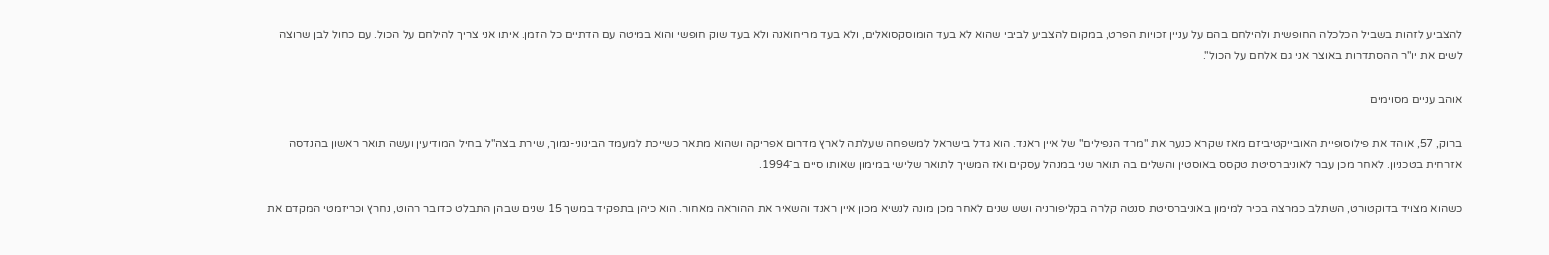להצביע לזהות בשביל הכלכלה החופשית ולהילחם בהם על עניין זכויות הפרט, במקום להצביע לביבי שהוא לא בעד הומוסקסואלים, ולא בעד מריחואנה ולא בעד שוק חופשי והוא במיטה עם הדתיים כל הזמן. איתו אני צריך להילחם על הכול. עם כחול לבן שרוצה לשים את יו"ר ההסתדרות באוצר אני גם אלחם על הכול".

אוהב עניים מסוימים

ברוק, 57, אוהד את פילוסופיית האובייקטיביזם מאז שקרא כנער את "מרד הנפילים" של איין ראנד. הוא גדל בישראל למשפחה שעלתה לארץ מדרום אפריקה ושהוא מתאר כשייכת למעמד הבינוני-נמוך, שירת בצה"ל בחיל המודיעין ועשה תואר ראשון בהנדסה אזרחית בטכניון. לאחר מכן עבר לאוניברסיטת טקסס באוסטין והשלים בה תואר שני במנהל עסקים ואז המשיך לתואר שלישי במימון שאותו סיים ב־1994.

כשהוא מצויד בדוקטורט, השתלב כמרצה בכיר למימון באוניברסיטת סנטה קלרה בקליפורניה ושש שנים לאחר מכן מונה לנשיא מכון איין ראנד והשאיר את ההוראה מאחור. הוא כיהן בתפקיד במשך 15 שנים שבהן התבלט כדובר רהוט, נחרץ וכריזמטי המקדם את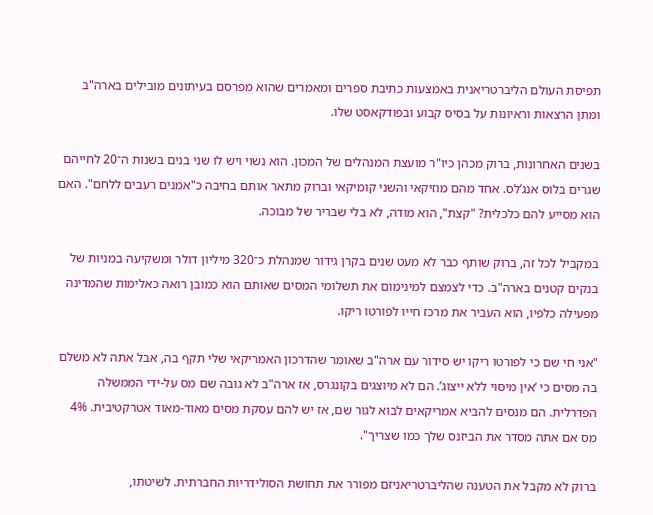תפיסת העולם הליברטריאנית באמצעות כתיבת ספרים ומאמרים שהוא מפרסם בעיתונים מובילים בארה"ב ומתן הרצאות וראיונות על בסיס קבוע ובפודקאסט שלו.

בשנים האחרונות, ברוק מכהן כיו"ר מועצת המנהלים של המכון. הוא נשוי ויש לו שני בנים בשנות ה־20 לחייהם שגרים בלוס אנג’לס. אחד מהם מוזיקאי והשני קומיקאי וברוק מתאר אותם בחיבה כ"אמנים רעבים ללחם". האם הוא מסייע להם כלכלית? "קצת", הוא מודה, לא בלי שבריר של מבוכה.

במקביל לכל זה, ברוק שותף כבר לא מעט שנים בקרן גידור שמנהלת כ־320 מיליון דולר ומשקיעה במניות של בנקים קטנים בארה"ב. כדי לצמצם למינימום את תשלומי המסים שאותם הוא כמובן רואה כאלימות שהמדינה מפעילה כלפיו, הוא העביר את מרכז חייו לפורטו ריקו.

"אני חי שם כי לפורטו ריקו יש סידור עם ארה"ב שאומר שהדרכון האמריקאי שלי תקף בה, אבל אתה לא משלם בה מסים כי ‘אין מיסוי ללא ייצוג’. הם לא מיוצגים בקונגרס, אז ארה"ב לא גובה שם מס על-ידי הממשלה הפדרלית. הם מנסים להביא אמריקאים לבוא לגור שם, אז יש להם עסקת מסים מאוד-מאוד אטרקטיבית. 4% מס אם אתה מסדר את הביזנס שלך כמו שצריך".

ברוק לא מקבל את הטענה שהליברטריאניזם מפורר את תחושת הסולידריות החברתית. לשיטתו,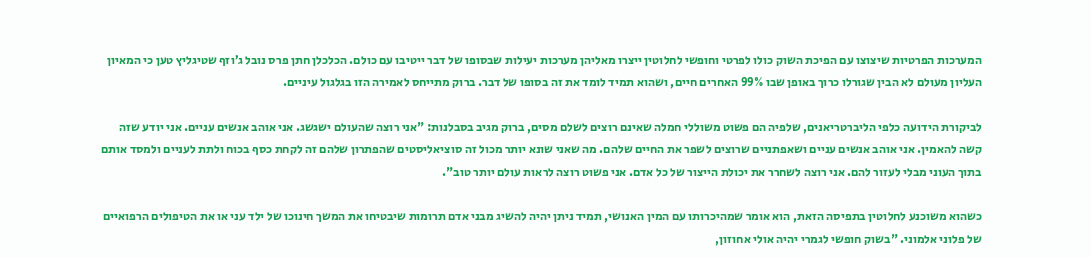המערכות הפרטיות שיצוצו עם הפיכת השוק כולו לפרטי וחופשי לחלוטין ייצרו מאליהן מערכות יעילות שבסופו של דבר ייטיבו עם כולם. הכלכלן חתן פרס נובל ג’וזף שטיגליץ טען כי המאיון העליון מעולם לא הבין שגורלו כרוך באופן שבו 99% האחרים חיים, ושהוא תמיד לומד את זה בסופו של דבר. ברוק מתייחס לאמירה הזו בגלגול עיניים.

לביקורת הידועה כלפי הליברטריאנים, שלפיה הם פשוט משוללי חמלה שאינם רוצים לשלם מסים, ברוק מגיב בסבלנות: "אני רוצה שהעולם ישגשג. אני אוהב אנשים עניים. אני יודע שזה קשה להאמין. אני אוהב אנשים עניים ושאפתניים שרוצים לשפר את החיים שלהם. מה שאני שונא יותר מכול זה סוציאליסטים שהפתרון שלהם זה לקחת כסף בכוח ולתת לעניים ולמסד אותם בתוך העוני מבלי לעזור להם. אני רוצה לשחרר את יכולת הייצור של כל אדם. אני פשוט רוצה לראות עולם יותר טוב".

כשהוא משוכנע לחלוטין בתפיסה הזאת, הוא אומר שמהיכרותו עם המין האנושי, תמיד ניתן יהיה להשיג מבני אדם תרומות שיבטיחו את המשך חינוכו של ילד עני או את הטיפולים הרפואיים של פלוני אלמוני. "בשוק חופשי לגמרי יהיה אולי אחוזון,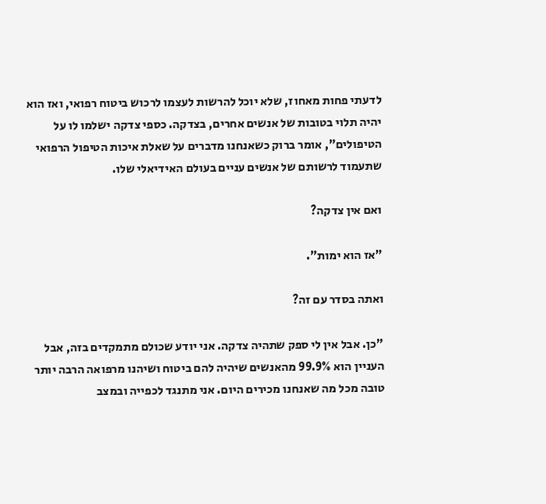לדעתי פחות מאחוז, שלא יוכל להרשות לעצמו לרכוש ביטוח רפואי, ואז הוא יהיה תלוי בטובות של אנשים אחרים, בצדקה. כספי צדקה ישלמו לו על הטיפולים", אומר ברוק כשאנחנו מדברים על שאלת איכות הטיפול הרפואי שתעמוד לרשותם של אנשים עניים בעולם האידיאלי שלו.

ואם אין צדקה?

"אז הוא ימות".

ואתה בסדר עם זה?

"כן. אבל אין לי ספק שתהיה צדקה. אני יודע שכולם מתמקדים בזה, אבל העניין הוא 99.9% מהאנשים שיהיה להם ביטוח ושיהנו מרפואה הרבה יותר טובה מכל מה שאנחנו מכירים היום. אני מתנגד לכפייה ובמצב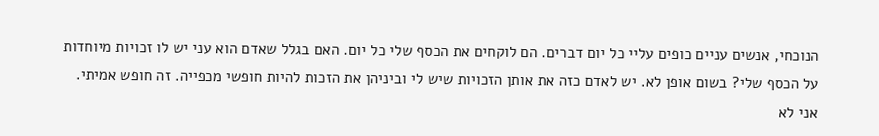הנוכחי, אנשים עניים כופים עליי כל יום דברים. הם לוקחים את הכסף שלי כל יום. האם בגלל שאדם הוא עני יש לו זכויות מיוחדות על הכסף שלי? בשום אופן לא. יש לאדם כזה את אותן הזכויות שיש לי וביניהן את הזכות להיות חופשי מכפייה. זה חופש אמיתי. אני לא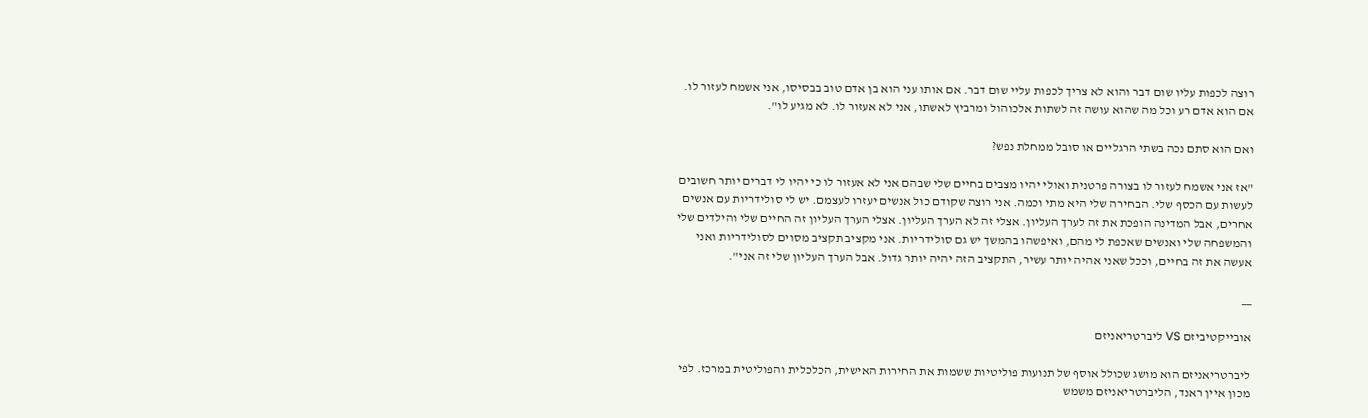רוצה לכפות עליו שום דבר והוא לא צריך לכפות עליי שום דבר. אם אותו עני הוא בן אדם טוב בבסיסו, אני אשמח לעזור לו. אם הוא אדם רע וכל מה שהוא עושה זה לשתות אלכוהול ומרביץ לאשתו, אני לא אעזור לו. לא מגיע לו".

ואם הוא סתם נכה בשתי הרגליים או סובל ממחלת נפש?

"אז אני אשמח לעזור לו בצורה פרטנית ואולי יהיו מצבים בחיים שלי שבהם אני לא אעזור לו כי יהיו לי דברים יותר חשובים לעשות עם הכסף שלי. הבחירה שלי היא מתי וכמה. אני רוצה שקודם כול אנשים יעזרו לעצמם. יש לי סולידריות עם אנשים אחרים, אבל המדינה הופכת את זה לערך העליון. אצלי זה לא הערך העליון. אצלי הערך העליון זה החיים שלי והילדים שלי והמשפחה שלי ואנשים שאכפת לי מהם, ואיפשהו בהמשך יש גם סולידריות. אני מקציב תקציב מסוים לסולידריות ואני אעשה את זה בחיים, וככל שאני אהיה יותר עשיר, התקציב הזה יהיה יותר גדול. אבל הערך העליון שלי זה אני".

__

אובייקטיביזם VS ליברטריאניזם

ליברטריאניזם הוא מושג שכולל אוסף של תנועות פוליטיות ששמות את החירות האישית, הכלכלית והפוליטית במרכז. לפי מכון איין ראנד, הליברטריאניזם משמש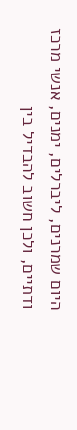היום שמרנים, ליברלים, ימנים, אנשי מרכז ודתיים, ולכן חשוב להבדיל בין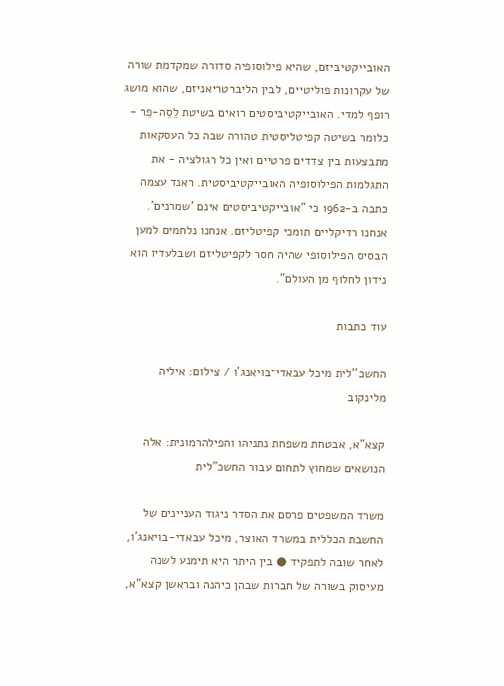האובייקטיביזם, שהיא פילוסופיה סדורה שמקדמת שורה של עקרונות פוליטיים, לבין הליברטריאניזם, שהוא מושג רופף למדי. האובייקטיביסטים רואים בשיטת לֵסֵה-פֵר - כלומר בשיטה קפיטליסטית טהורה שבה כל העסקאות מתבצעות בין צדדים פרטיים ואין כל רגולציה - את התגלמות הפילוסופיה האובייקטיביסטית. ראנד עצמה כתבה ב-1962 כי "אובייקטיביסטים אינם 'שמרנים'. אנחנו רדיקליים תומכי קפיטליזם. אנחנו נלחמים למען הבסיס הפילוסופי שהיה חסר לקפיטליזם ושבלעדיו הוא נידון לחלוף מן העולם".

עוד כתבות

החשכ''לית מיכל עבאדי־בויאנג'ו / צילום: איליה מלינקוב

קצא"א, אבטחת משפחת נתניהו והפילהרמונית: אלה הנושאים שמחוץ לתחום עבור החשכ"לית

משרד המשפטים פרסם את הסדר ניגוד העניינים של החשבת הכללית במשרד האוצר, מיכל עבאדי-בויאנג'ו, לאחר שובה לתפקיד ● בין היתר היא תימנע לשנה מעיסוק בשורה של חברות שבהן כיהנה ובראשן קצא"א,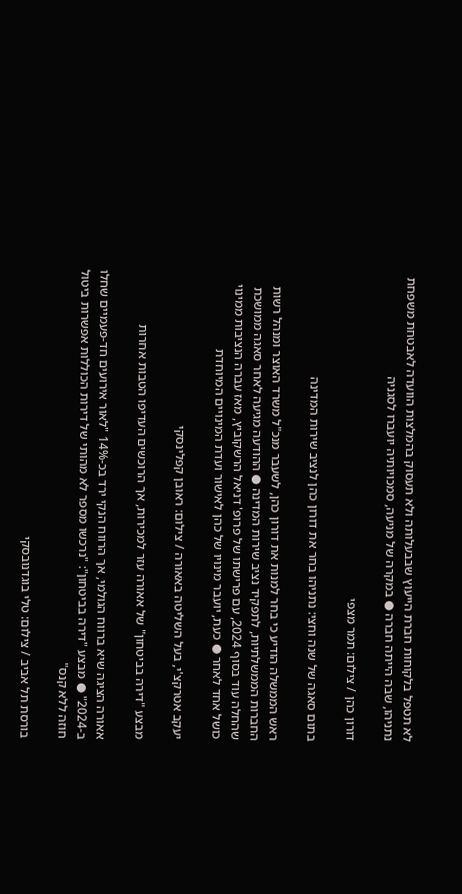לא תטפל בלקוחות חברת הייעוץ שבבעלותה ולא תעסוק בהמלצות הוועדה לאבטחת משפחת נתניהו, שבה הייתה חברה ● במקרה של מניעה, סמכויותיה יועברו לסגניה

דורון כהן / צילום: תמר מצפי

בתום סאגה של שנה וחצי: נתניהו בחר את דורון כהן לנציב שירות המדינה

ראש הממשלה הודיע כי בחר למנות את דורון כהן, לשעבר מנכ"ל משרד האוצר ומנהל רשות החברות הממשלתיות, לתפקיד נציב שירות המדינה ● ההודעה מגיעה לאחר סאגה ממושכת שהחלה עוד בסוף 2024, עם פרישתו של פרופ' דניאל הרשקוביץ, מאז עברה הנציבות ממינוי כושל אחד לאחר ● כעת, יועבר מינויו של כהן לאישור ועדת המינויים המיוחדת

יעקב אטרקצ'י, בעל השליטה באאורה / צילום: ראובן קפלינסקי

מבצע "דירה בביטחון" של אאורה עזר למכירות, אך הרוכשים העדיפו הטבות אחרות

אאורה הציגה שיא ברווח הגולמי, אך הרווח הנקי ירד בכ-14% "לאור אירועים חד-פעמיים שחלו ב-2024" ● מבצע "דירה בביטחון": "נרכשו מספר לא מהותי של דירות הכוללות אפשרות ביטול חוזה ללא קנס"

בורסת תל אביב / צילום: טלי בוגדנובסקי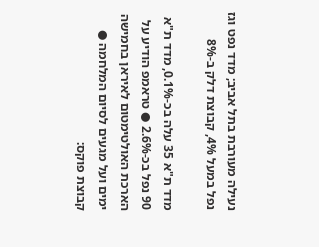נעילה מעורבת בתל אביב; מדד נפט וגז נפל במעל 4%, קבוצת דלק ב-8%

מדד ת"א 35 עלה בכ-0.1%, מדד ת"א 90 נפל בכ-2.6% ● טראמפ הודיע על הארכת האולטימטום לאיראן בחמישה ימים ועל מגעים לסיום המלחמה ● קבוצת פוקס: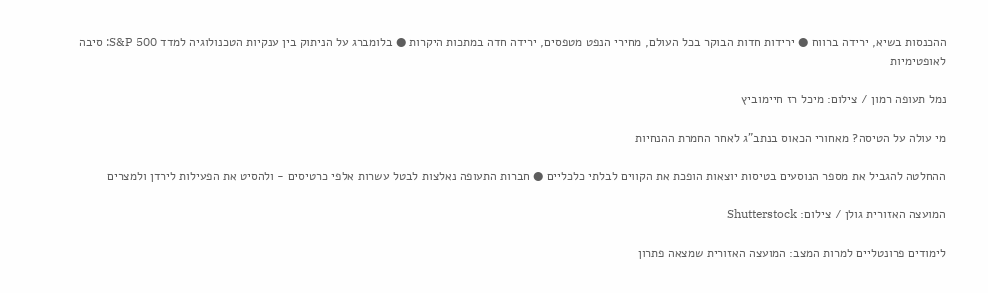ההכנסות בשיא, ירידה ברווח ● ירידות חדות הבוקר בכל העולם, מחירי הנפט מטפסים, ירידה חדה במתכות היקרות ● בלומברג על הניתוק בין ענקיות הטכנולוגיה למדד S&P 500: סיבה לאופטימיות

נמל תעופה רמון / צילום: מיכל רז חיימוביץ

מי עולה על הטיסה? מאחורי הכאוס בנתב"ג לאחר החמרת ההנחיות

ההחלטה להגביל את מספר הנוסעים בטיסות יוצאות הופכת את הקווים לבלתי כלכליים ● חברות התעופה נאלצות לבטל עשרות אלפי כרטיסים - ולהסיט את הפעילות לירדן ולמצרים

המועצה האזורית גולן / צילום: Shutterstock

לימודים פרונטליים למרות המצב: המועצה האזורית שמצאה פתרון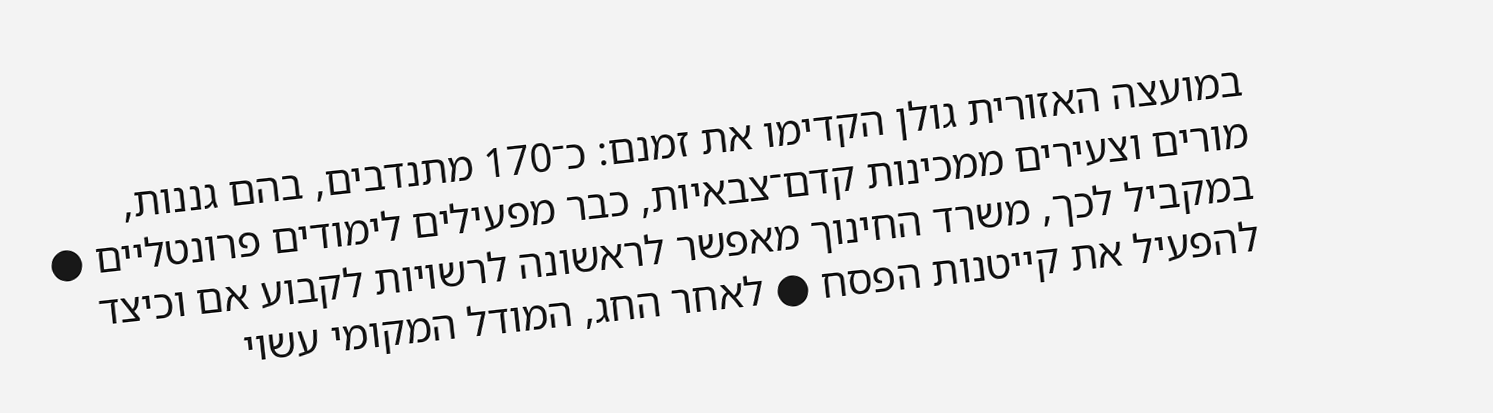במועצה האזורית גולן הקדימו את זמנם: כ־170 מתנדבים, בהם גננות, מורים וצעירים ממכינות קדם־צבאיות, כבר מפעילים לימודים פרונטליים ● במקביל לכך, משרד החינוך מאפשר לראשונה לרשויות לקבוע אם וכיצד להפעיל את קייטנות הפסח ● לאחר החג, המודל המקומי עשוי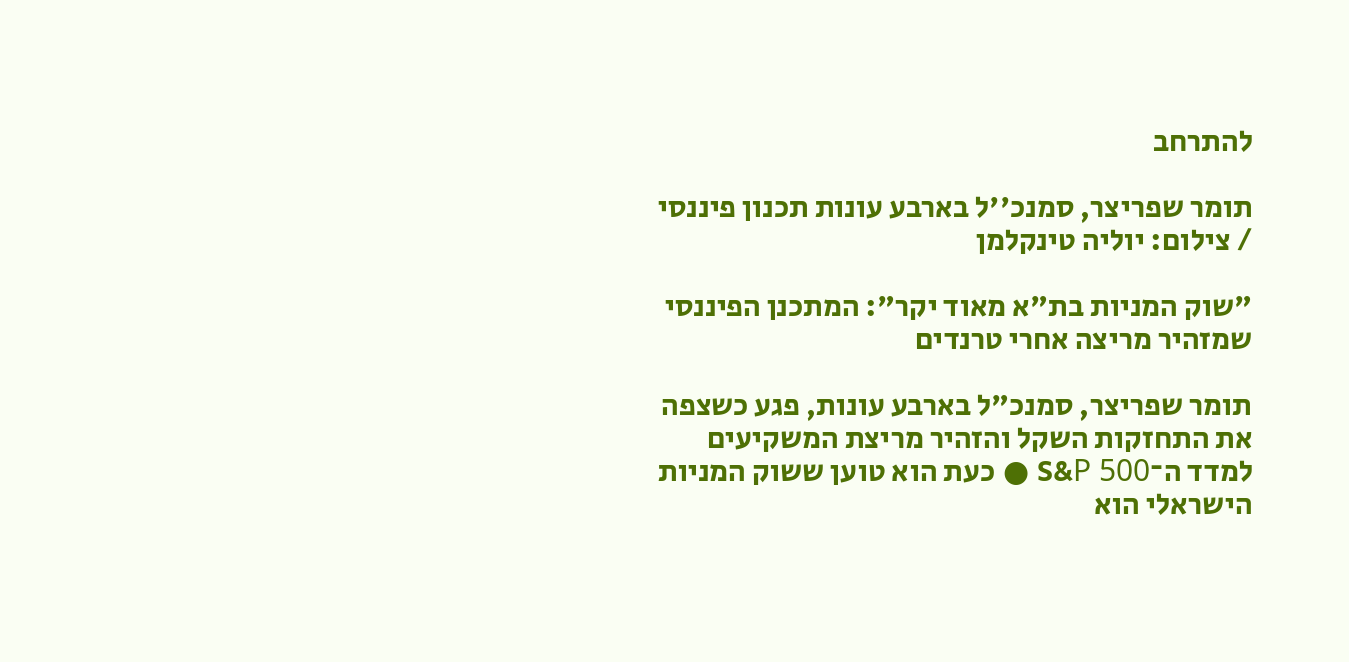להתרחב

תומר שפריצר, סמנכ''ל בארבע עונות תכנון פיננסי / צילום: יוליה טינקלמן

"שוק המניות בת"א מאוד יקר": המתכנן הפיננסי שמזהיר מריצה אחרי טרנדים

תומר שפריצר, סמנכ"ל בארבע עונות, פגע כשצפה את התחזקות השקל והזהיר מריצת המשקיעים למדד ה־S&P 500 ● כעת הוא טוען ששוק המניות הישראלי הוא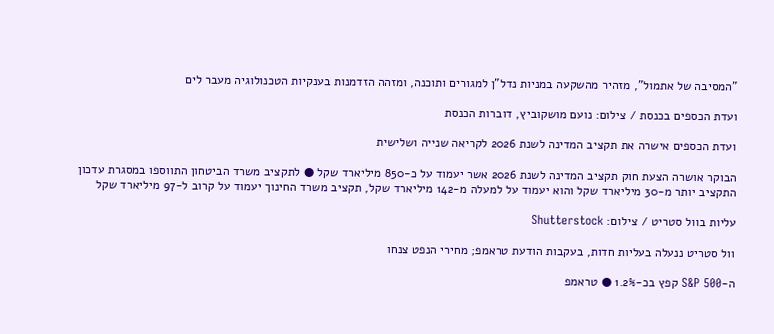"המסיבה של אתמול", מזהיר מהשקעה במניות נדל"ן למגורים ותוכנה, ומזהה הזדמנות בענקיות הטכנולוגיה מעבר לים

ועדת הכספים בכנסת / צילום: נועם מושקוביץ, דוברות הכנסת

ועדת הכספים אישרה את תקציב המדינה לשנת 2026 לקריאה שנייה ושלישית

הבוקר אושרה הצעת חוק תקציב המדינה לשנת 2026 אשר יעמוד על כ-850 מיליארד שקל ● לתקציב משרד הביטחון התווספו במסגרת עדכון התקציב יותר מ-30 מיליארד שקל והוא יעמוד על למעלה מ-142 מיליארד שקל, תקציב משרד החינוך יעמוד על קרוב ל-97 מיליארד שקל

עליות בוול סטריט / צילום: Shutterstock

וול סטריט ננעלה בעליות חדות, בעקבות הודעת טראמפ; מחירי הנפט צנחו

ה-S&P 500 קפץ בכ-1.2% ● טראמפ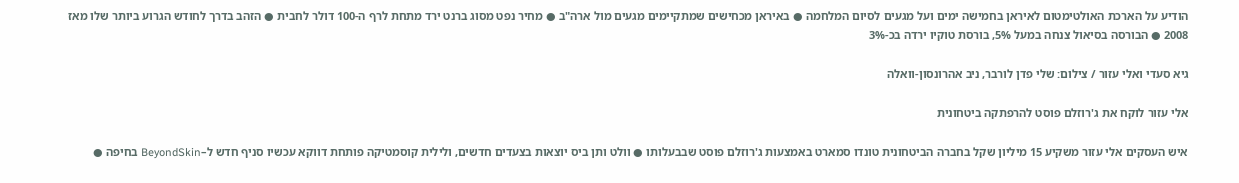הודיע על הארכת האולטימטום לאיראן בחמישה ימים ועל מגעים לסיום המלחמה ● באיראן מכחישים שמתקיימים מגעים מול ארה"ב ● מחיר נפט מסוג ברנט ירד מתחת לרף ה-100 דולר לחבית ● הזהב בדרך לחודש הגרוע ביותר שלו מאז 2008 ● הבורסה בסיאול צנחה במעל 5%, בורסת טוקיו ירדה בכ-3%

גיא סעדי ואלי עזור / צילום: שלי פדן לורבר, ניב אהרונסון-וואלה

אלי עזור לוקח את ג'רוזלם פוסט להרפתקה ביטחונית

איש העסקים אלי עזור משקיע 15 מיליון שקל בחברה הביטחונית טונדו סמארט באמצעות ג'רוזלם פוסט שבבעלותו ● וולט ותן ביס יוצאות בצעדים חדשים, ולילית קוסמטיקה פותחת דווקא עכשיו סניף חדש ל–BeyondSkin בחיפה ●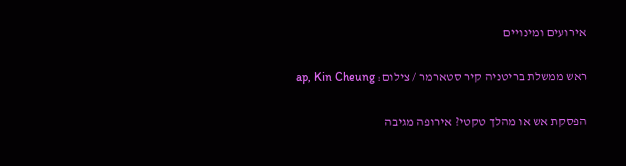אירועים ומינויים

ראש ממשלת בריטניה קיר סטארמר / צילום: ap, Kin Cheung

הפסקת אש או מהלך טקטי? אירופה מגיבה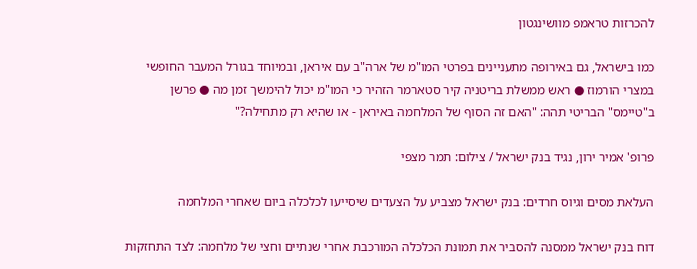להכרזות טראמפ מוושינגטון

כמו בישראל, גם באירופה מתעניינים בפרטי המו"מ של ארה"ב עם איראן, ובמיוחד בגורל המעבר החופשי במצרי הורמוז ● ראש ממשלת בריטניה קיר סטארמר הזהיר כי המו"מ יכול להימשך זמן מה ● פרשן ב"טיימס" הבריטי תהה: "האם זה הסוף של המלחמה באיראן - או שהיא רק מתחילה?"

פרופ' אמיר ירון, נגיד בנק ישראל / צילום: תמר מצפי

העלאת מסים וגיוס חרדים: בנק ישראל מצביע על הצעדים שיסייעו לכלכלה ביום שאחרי המלחמה

דוח בנק ישראל ממסנה להסביר את תמונת הכלכלה המורכבת אחרי שנתיים וחצי של מלחמה: לצד התחזקות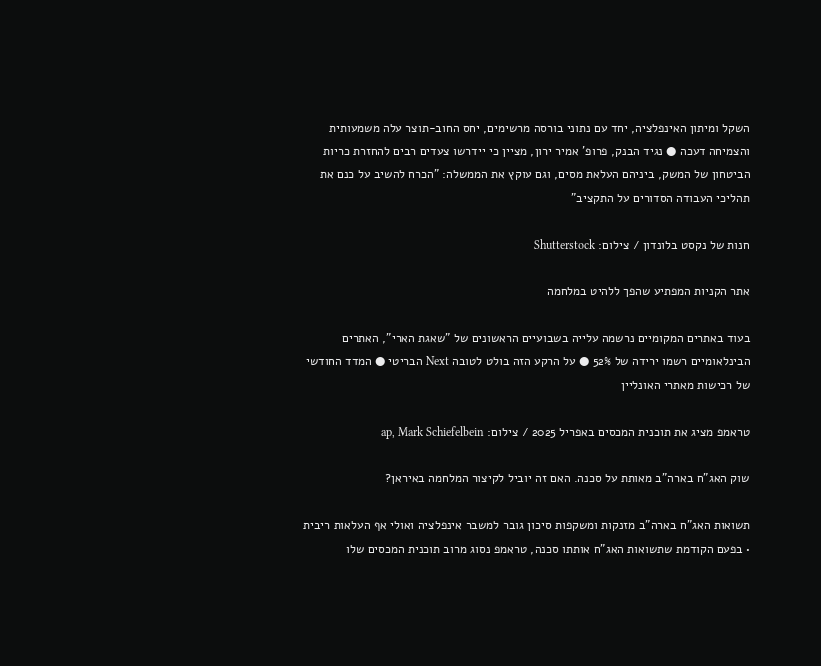השקל ומיתון האינפלציה, יחד עם נתוני בורסה מרשימים, יחס החוב-תוצר עלה משמעותית והצמיחה דעכה ● נגיד הבנק, פרופ' אמיר ירון, מציין כי יידרשו צעדים רבים להחזרת כריות הביטחון של המשק, ביניהם העלאת מסים, וגם עוקץ את הממשלה: "הכרח להשיב על כנם את תהליכי העבודה הסדורים על התקציב"

חנות של נקסט בלונדון / צילום: Shutterstock

אתר הקניות המפתיע שהפך ללהיט במלחמה

בעוד באתרים המקומיים נרשמה עלייה בשבועיים הראשונים של "שאגת הארי", האתרים הבינלאומיים רשמו ירידה של 52% ● על הרקע הזה בולט לטובה Next הבריטי ● המדד החודשי של רכישות מאתרי האונליין

טראמפ מציג את תוכנית המכסים באפריל 2025 / צילום: ap, Mark Schiefelbein

שוק האג"ח בארה"ב מאותת על סכנה. האם זה יוביל לקיצור המלחמה באיראן?

תשואות האג"ח בארה"ב מזנקות ומשקפות סיכון גובר למשבר אינפלציה ואולי אף העלאות ריבית • בפעם הקודמת שתשואות האג"ח אותתו סכנה, טראמפ נסוג מרוב תוכנית המכסים שלו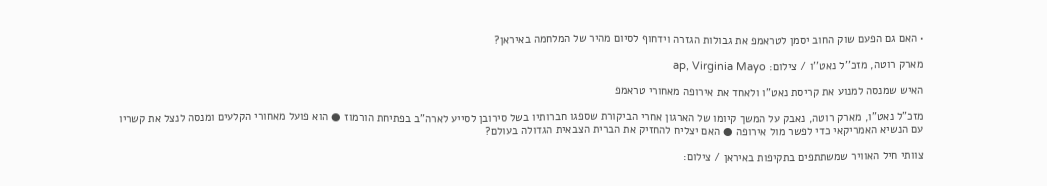• האם גם הפעם שוק החוב יסמן לטראמפ את גבולות הגזרה וידחוף לסיום מהיר של המלחמה באיראן?

מארק רוטה, מזכ''ל נאט''ו / צילום: ap, Virginia Mayo

האיש שמנסה למנוע את קריסת נאט"ו ולאחד את אירופה מאחורי טראמפ

מזכ"ל נאט"ו, מארק רוטה, נאבק על המשך קיומו של הארגון אחרי הביקורת שספגו חברותיו בשל סירובן לסייע לארה"ב בפתיחת הורמוז ● הוא פועל מאחורי הקלעים ומנסה לנצל את קשריו עם הנשיא האמריקאי כדי לפשר מול אירופה ● האם יצליח להחזיק את הברית הצבאית הגדולה בעולם?

צוותי חיל האוויר שמשתתפים בתקיפות באיראן / צילום: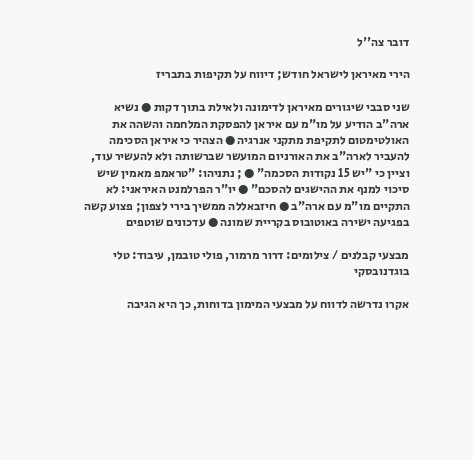דובר צה''ל

הירי מאיראן לישראל חודש; דיווח על תקיפות בתבריז

שני סבבי שיגורים מאיראן לדימונה ולאילת בתוך דקות ● נשיא ארה"ב הודיע על מו"מ עם איראן להפסקת המלחמה והשהה את האולטימטום לתקיפת מתקני אנרגיה ● הצהיר כי איראן הסכימה להעביר לארה"ב את האורניום המועשר שברשותה ולא להעשיר עוד, וציין כי "יש 15 נקודות הסכמה" ● ; נתניהו: "טראמפ מאמין שיש סיכוי למנף את ההישגים להסכם" ● יו"ר הפרלמנט האיראני: לא התקיים מו"מ עם ארה"ב ● חיזבאללה ממשיך בירי לצפון; פצוע קשה בפגיעה ישירה באוטובוס בקריית שמונה ● עדכונים שוטפים

מבצעי קבלנים / צילומים: דרור מרמור, פולי טובמן, עיבוד: טלי בוגדנובסקי

אקרו נדרשה לדווח על מבצעי המימון בדוחות, כך היא הגיבה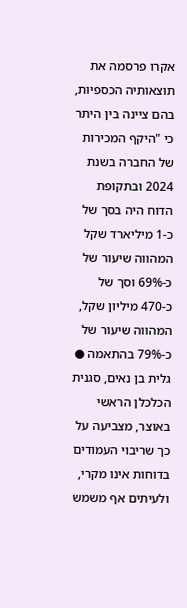אקרו פרסמה את תוצאותיה הכספיות, בהם ציינה בין היתר כי "היקף המכירות של החברה בשנת 2024 ובתקופת הדוח היה בסך של כ-1 מיליארד שקל המהווה שיעור של כ-69% וסך של כ-470 מיליון שקל, המהווה שיעור של כ-79% בהתאמה ● גלית בן נאים, סגנית הכלכלן הראשי באוצר, מצביעה על כך שריבוי העמודים בדוחות אינו מקרי, ולעיתים אף משמש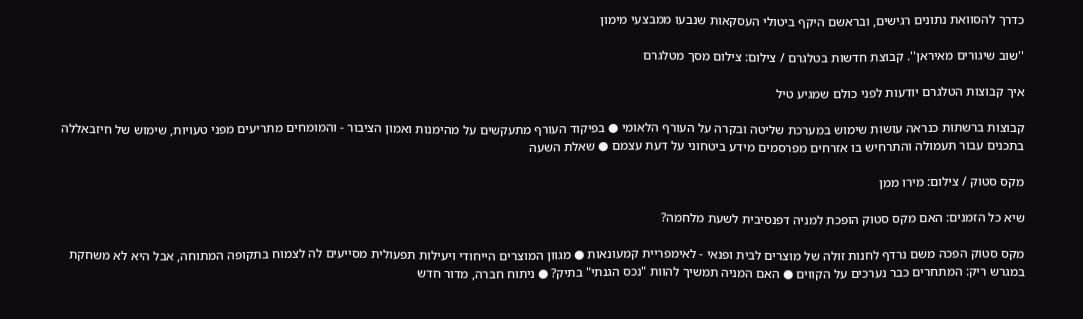כדרך להסוואת נתונים רגישים, ובראשם היקף ביטולי העסקאות שנבעו ממבצעי מימון

''שוב שיגורים מאיראן''. קבוצת חדשות בטלגרם / צילום: צילום מסך מטלגרם

איך קבוצות הטלגרם יודעות לפני כולם שמגיע טיל

קבוצות ברשתות כנראה עושות שימוש במערכת שליטה ובקרה על העורף הלאומי ● בפיקוד העורף מתעקשים על מהימנות ואמון הציבור - והמומחים מתריעים מפני טעויות, שימוש של חיזבאללה בתכנים עבור תעמולה והתרחיש בו אזרחים מפרסמים מידע ביטחוני על דעת עצמם ● שאלת השעה

מקס סטוק / צילום: מירו ממן

שיא כל הזמנים: האם מקס סטוק הופכת למניה דפנסיבית לשעת מלחמה?

מקס סטוק הפכה משם נרדף לחנות זולה של מוצרים לבית ופנאי - לאימפריית קמעונאות ● מגוון המוצרים הייחודי ויעילות תפעולית מסייעים לה לצמוח בתקופה המתוחה, אבל היא לא משחקת במגרש ריק: המתחרים כבר נערכים על הקווים ● האם המניה תמשיך להוות "נכס הגנתי" בתיק? ● ניתוח חברה, מדור חדש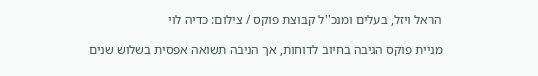הראל ויזל, בעלים ומנכ''ל קבוצת פוקס / צילום: כדיה לוי

מניית פוקס הגיבה בחיוב לדוחות, אך הניבה תשואה אפסית בשלוש שנים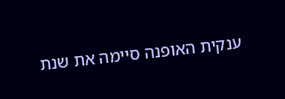ענקית האופנה סיימה את שנת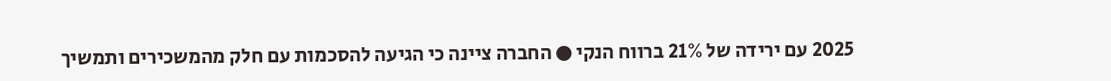2025 עם ירידה של 21% ברווח הנקי ● החברה ציינה כי הגיעה להסכמות עם חלק מהמשכירים ותמשיך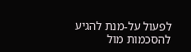לפעול על-מנת להגיע להסכמות מול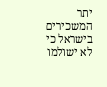יתר המשכירים בישראל כי לא ישולמו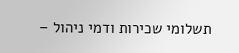תשלומי שכירות ודמי ניהול –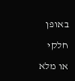באופן חלקי או מלא